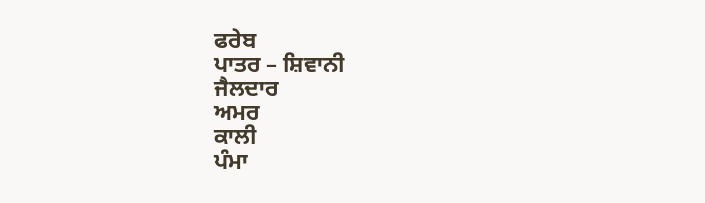ਫਰੇਬ
ਪਾਤਰ – ਸ਼ਿਵਾਨੀ
ਜੈਲਦਾਰ
ਅਮਰ
ਕਾਲੀ
ਪੰਮਾ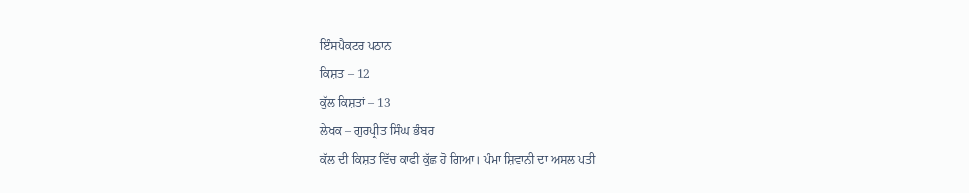ਇੰਸਪੈਕਟਰ ਪਠਾਨ
ਕਿਸ਼ਤ – 12
ਕੁੱਲ ਕਿਸ਼ਤਾਂ – 13
ਲੇਖਕ – ਗੁਰਪ੍ਰੀਤ ਸਿੰਘ ਭੰਬਰ
ਕੱਲ ਦੀ ਕਿਸ਼ਤ ਵਿੱਚ ਕਾਫੀ ਕੁੱਛ ਹੋ ਗਿਆ। ਪੰਮਾ ਸ਼ਿਵਾਨੀ ਦਾ ਅਸਲ ਪਤੀ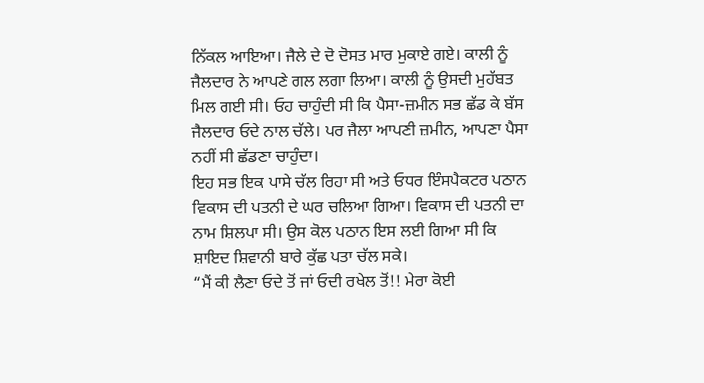ਨਿੱਕਲ ਆਇਆ। ਜੈਲੇ ਦੇ ਦੋ ਦੋਸਤ ਮਾਰ ਮੁਕਾਏ ਗਏ। ਕਾਲੀ ਨੂੰ ਜੈਲਦਾਰ ਨੇ ਆਪਣੇ ਗਲ ਲਗਾ ਲਿਆ। ਕਾਲੀ ਨੂੰ ਉਸਦੀ ਮੁਹੱਬਤ ਮਿਲ ਗਈ ਸੀ। ਓਹ ਚਾਹੁੰਦੀ ਸੀ ਕਿ ਪੈਸਾ-ਜ਼ਮੀਨ ਸਭ ਛੱਡ ਕੇ ਬੱਸ ਜੈਲਦਾਰ ਓਦੇ ਨਾਲ ਚੱਲੇ। ਪਰ ਜੈਲਾ ਆਪਣੀ ਜ਼ਮੀਨ, ਆਪਣਾ ਪੈਸਾ ਨਹੀਂ ਸੀ ਛੱਡਣਾ ਚਾਹੁੰਦਾ।
ਇਹ ਸਭ ਇਕ ਪਾਸੇ ਚੱਲ ਰਿਹਾ ਸੀ ਅਤੇ ਓਧਰ ਇੰਸਪੈਕਟਰ ਪਠਾਨ ਵਿਕਾਸ ਦੀ ਪਤਨੀ ਦੇ ਘਰ ਚਲਿਆ ਗਿਆ। ਵਿਕਾਸ ਦੀ ਪਤਨੀ ਦਾ ਨਾਮ ਸ਼ਿਲਪਾ ਸੀ। ਉਸ ਕੋਲ ਪਠਾਨ ਇਸ ਲਈ ਗਿਆ ਸੀ ਕਿ ਸ਼ਾਇਦ ਸ਼ਿਵਾਨੀ ਬਾਰੇ ਕੁੱਛ ਪਤਾ ਚੱਲ ਸਕੇ।
“ਮੈਂ ਕੀ ਲੈਣਾ ਓਦੇ ਤੋਂ ਜਾਂ ਓਦੀ ਰਖੇਲ ਤੋਂ!! ਮੇਰਾ ਕੋਈ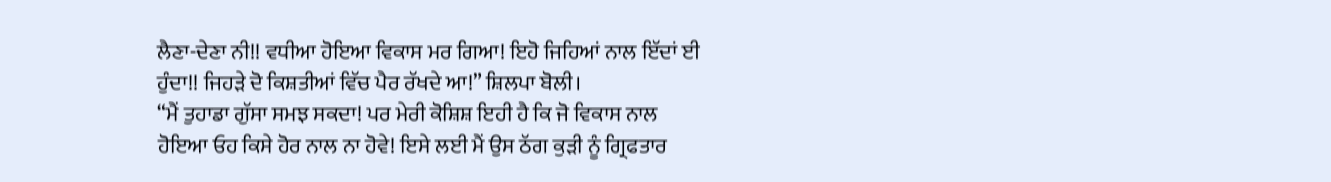ਲੈਣਾ-ਦੇਣਾ ਨੀ!! ਵਧੀਆ ਹੋਇਆ ਵਿਕਾਸ ਮਰ ਗਿਆ! ਇਹੋ ਜਿਹਿਆਂ ਨਾਲ ਇੱਦਾਂ ਈ ਹੁੰਦਾ!! ਜਿਹੜੇ ਦੋ ਕਿਸ਼ਤੀਆਂ ਵਿੱਚ ਪੈਰ ਰੱਖਦੇ ਆ!” ਸ਼ਿਲਪਾ ਬੋਲੀ।
“ਮੈਂ ਤੁਹਾਡਾ ਗੁੱਸਾ ਸਮਝ ਸਕਦਾ! ਪਰ ਮੇਰੀ ਕੋਸ਼ਿਸ਼ ਇਹੀ ਹੈ ਕਿ ਜੋ ਵਿਕਾਸ ਨਾਲ ਹੋਇਆ ਓਹ ਕਿਸੇ ਹੋਰ ਨਾਲ ਨਾ ਹੋਵੇ! ਇਸੇ ਲਈ ਮੈਂ ਉਸ ਠੱਗ ਕੁੜੀ ਨੂੰ ਗ੍ਰਿਫਤਾਰ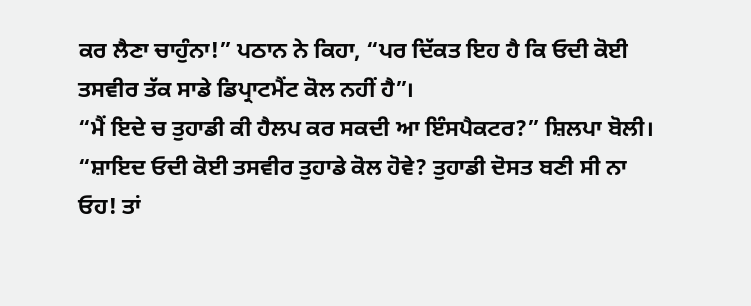ਕਰ ਲੈਣਾ ਚਾਹੁੰਨਾ!” ਪਠਾਨ ਨੇ ਕਿਹਾ, “ਪਰ ਦਿੱਕਤ ਇਹ ਹੈ ਕਿ ਓਦੀ ਕੋਈ ਤਸਵੀਰ ਤੱਕ ਸਾਡੇ ਡਿਪ੍ਰਾਟਮੈਂਟ ਕੋਲ ਨਹੀਂ ਹੈ”।
“ਮੈਂ ਇਦੇ ਚ ਤੁਹਾਡੀ ਕੀ ਹੈਲਪ ਕਰ ਸਕਦੀ ਆ ਇੰਸਪੈਕਟਰ?” ਸ਼ਿਲਪਾ ਬੋਲੀ।
“ਸ਼ਾਇਦ ਓਦੀ ਕੋਈ ਤਸਵੀਰ ਤੁਹਾਡੇ ਕੋਲ ਹੋਵੇ? ਤੁਹਾਡੀ ਦੋਸਤ ਬਣੀ ਸੀ ਨਾ ਓਹ! ਤਾਂ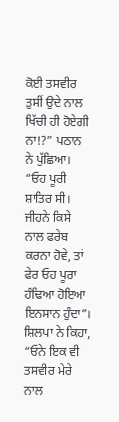ਕੋਈ ਤਸਵੀਰ ਤੁਸੀਂ ਉਦੇ ਨਾਲ ਖਿੱਚੀ ਹੀ ਹੋਏਗੀ ਨਾ!?” ਪਠਾਨ ਨੇ ਪੁੱਛਿਆ।
“ਓਹ ਪੂਰੀ ਸ਼ਾਤਿਰ ਸੀ। ਜੀਹਨੇ ਕਿਸੇ ਨਾਲ ਫਰੇਬ ਕਰਨਾ ਹੋਵੇ, ਤਾਂ ਫੇਰ ਓਹ ਪੂਰਾ ਹੰਢਿਆ ਹੋਇਆ ਇਨਸਾਨ ਹੁੰਦਾ”। ਸ਼ਿਲਪਾ ਨੇ ਕਿਹਾ, “ਓਨੇ ਇਕ ਵੀ ਤਸਵੀਰ ਮੇਰੇ ਨਾਲ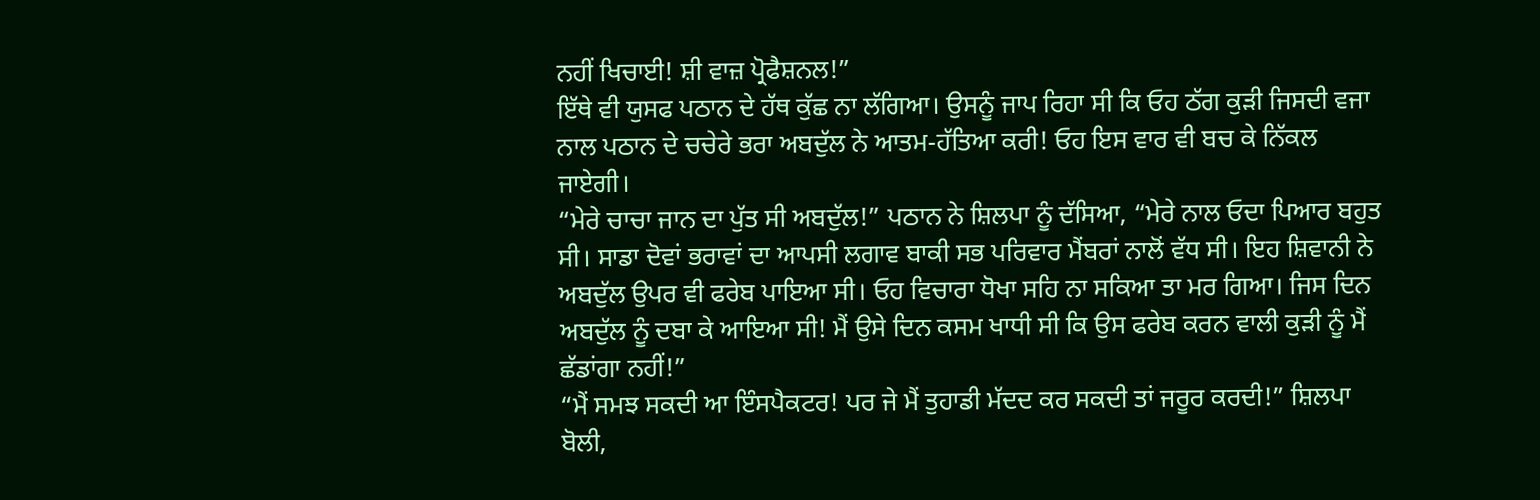ਨਹੀਂ ਖਿਚਾਈ! ਸ਼ੀ ਵਾਜ਼ ਪ੍ਰੋਫੈਸ਼ਨਲ!”
ਇੱਥੇ ਵੀ ਯੁਸਫ ਪਠਾਨ ਦੇ ਹੱਥ ਕੁੱਛ ਨਾ ਲੱਗਿਆ। ਉਸਨੂੰ ਜਾਪ ਰਿਹਾ ਸੀ ਕਿ ਓਹ ਠੱਗ ਕੁੜੀ ਜਿਸਦੀ ਵਜਾ ਨਾਲ ਪਠਾਨ ਦੇ ਚਚੇਰੇ ਭਰਾ ਅਬਦੁੱਲ ਨੇ ਆਤਮ-ਹੱਤਿਆ ਕਰੀ! ਓਹ ਇਸ ਵਾਰ ਵੀ ਬਚ ਕੇ ਨਿੱਕਲ ਜਾਏਗੀ।
“ਮੇਰੇ ਚਾਚਾ ਜਾਨ ਦਾ ਪੁੱਤ ਸੀ ਅਬਦੁੱਲ!” ਪਠਾਨ ਨੇ ਸ਼ਿਲਪਾ ਨੂੰ ਦੱਸਿਆ, “ਮੇਰੇ ਨਾਲ ਓਦਾ ਪਿਆਰ ਬਹੁਤ ਸੀ। ਸਾਡਾ ਦੋਵਾਂ ਭਰਾਵਾਂ ਦਾ ਆਪਸੀ ਲਗਾਵ ਬਾਕੀ ਸਭ ਪਰਿਵਾਰ ਮੈਂਬਰਾਂ ਨਾਲੋਂ ਵੱਧ ਸੀ। ਇਹ ਸ਼ਿਵਾਨੀ ਨੇ ਅਬਦੁੱਲ ਉਪਰ ਵੀ ਫਰੇਬ ਪਾਇਆ ਸੀ। ਓਹ ਵਿਚਾਰਾ ਧੋਖਾ ਸਹਿ ਨਾ ਸਕਿਆ ਤਾ ਮਰ ਗਿਆ। ਜਿਸ ਦਿਨ ਅਬਦੁੱਲ ਨੂੰ ਦਬਾ ਕੇ ਆਇਆ ਸੀ! ਮੈਂ ਉਸੇ ਦਿਨ ਕਸਮ ਖਾਧੀ ਸੀ ਕਿ ਉਸ ਫਰੇਬ ਕਰਨ ਵਾਲੀ ਕੁੜੀ ਨੂੰ ਮੈਂ ਛੱਡਾਂਗਾ ਨਹੀਂ!”
“ਮੈਂ ਸਮਝ ਸਕਦੀ ਆ ਇੰਸਪੈਕਟਰ! ਪਰ ਜੇ ਮੈਂ ਤੁਹਾਡੀ ਮੱਦਦ ਕਰ ਸਕਦੀ ਤਾਂ ਜਰੂਰ ਕਰਦੀ!” ਸ਼ਿਲਪਾ ਬੋਲੀ,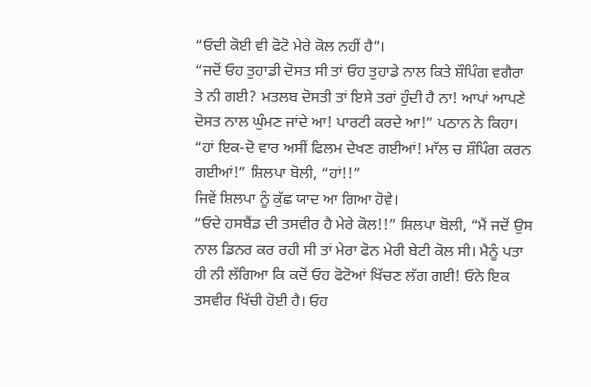“ਓਦੀ ਕੋਈ ਵੀ ਫੋਟੋ ਮੇਰੇ ਕੋਲ ਨਹੀਂ ਹੈ”।
“ਜਦੋਂ ਓਹ ਤੁਹਾਡੀ ਦੋਸਤ ਸੀ ਤਾਂ ਓਹ ਤੁਹਾਡੇ ਨਾਲ ਕਿਤੇ ਸ਼ੌਪਿੰਗ ਵਗੈਰਾ ਤੇ ਨੀ ਗਈ? ਮਤਲਬ ਦੋਸਤੀ ਤਾਂ ਇਸੇ ਤਰਾਂ ਹੁੰਦੀ ਹੈ ਨਾ! ਆਪਾਂ ਆਪਣੇ ਦੋਸਤ ਨਾਲ ਘੁੰਮਣ ਜਾਂਦੇ ਆ! ਪਾਰਟੀ ਕਰਦੇ ਆ!” ਪਠਾਨ ਨੇ ਕਿਹਾ।
“ਹਾਂ ਇਕ-ਦੋ ਵਾਰ ਅਸੀਂ ਫਿਲਮ ਦੇਖਣ ਗਈਆਂ! ਮਾੱਲ ਚ ਸ਼ੌਪਿੰਗ ਕਰਨ ਗਈਆਂ!” ਸ਼ਿਲਪਾ ਬੋਲੀ, “ਹਾਂ!!”
ਜਿਵੇਂ ਸ਼ਿਲਪਾ ਨੂੰ ਕੁੱਛ ਯਾਦ ਆ ਗਿਆ ਹੋਵੇ।
“ਓਦੇ ਹਸਬੈਂਡ ਦੀ ਤਸਵੀਰ ਹੈ ਮੇਰੇ ਕੋਲ!!” ਸ਼ਿਲਪਾ ਬੋਲੀ, “ਮੈਂ ਜਦੋਂ ਉਸ ਨਾਲ ਡਿਨਰ ਕਰ ਰਹੀ ਸੀ ਤਾਂ ਮੇਰਾ ਫੋਨ ਮੇਰੀ ਬੇਟੀ ਕੋਲ ਸੀ। ਮੈਨੂੰ ਪਤਾ ਹੀ ਨੀ ਲੱਗਿਆ ਕਿ ਕਦੋਂ ਓਹ ਫੋਟੋਆਂ ਖਿੱਚਣ ਲੱਗ ਗਈ! ਓਨੇ ਇਕ ਤਸਵੀਰ ਖਿੱਚੀ ਹੋਈ ਹੈ। ਓਹ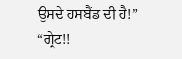ਉਸਦੇ ਹਸਬੈਂਡ ਦੀ ਹੈ!”
“ਗ੍ਰੇਟ!!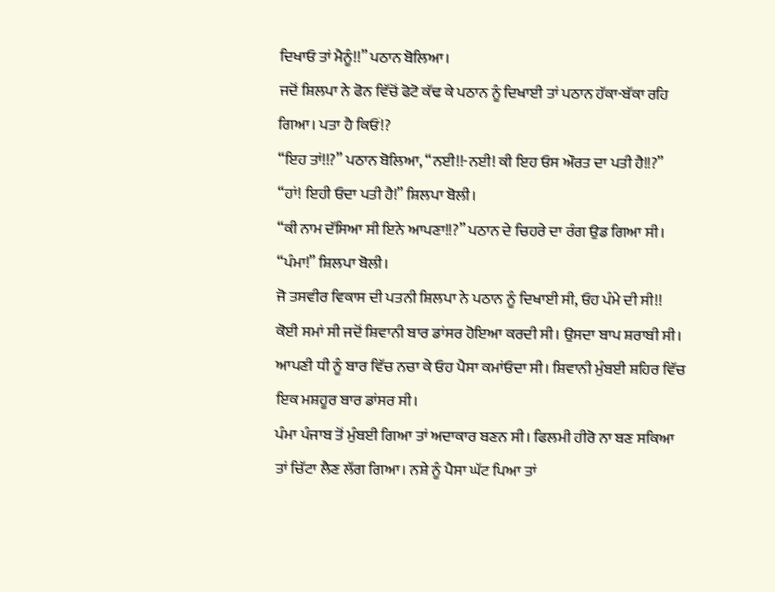ਦਿਖਾਓ ਤਾਂ ਮੈਨੂੰ!!” ਪਠਾਨ ਬੋਲਿਆ।
ਜਦੋਂ ਸ਼ਿਲਪਾ ਨੇ ਫੋਨ ਵਿੱਚੋਂ ਫੋਟੋ ਕੱਢ ਕੇ ਪਠਾਨ ਨੂੰ ਦਿਖਾਈ ਤਾਂ ਪਠਾਨ ਹੱਕਾ-ਬੱਕਾ ਰਹਿ ਗਿਆ। ਪਤਾ ਹੈ ਕਿਓਂ!?
“ਇਹ ਤਾਂ!!?” ਪਠਾਨ ਬੋਲਿਆ, “ਨਈ!!-ਨਈ! ਕੀ ਇਹ ਓਸ ਔਰਤ ਦਾ ਪਤੀ ਹੈ!!?”
“ਹਾਂ! ਇਹੀ ਓਦਾ ਪਤੀ ਹੈ!” ਸ਼ਿਲਪਾ ਬੋਲੀ।
“ਕੀ ਨਾਮ ਦੱਸਿਆ ਸੀ ਇਨੇ ਆਪਣਾ!!?” ਪਠਾਨ ਦੇ ਚਿਹਰੇ ਦਾ ਰੰਗ ਉਡ ਗਿਆ ਸੀ।
“ਪੰਮਾ!” ਸ਼ਿਲਪਾ ਬੋਲੀ।
ਜੋ ਤਸਵੀਰ ਵਿਕਾਸ ਦੀ ਪਤਨੀ ਸ਼ਿਲਪਾ ਨੇ ਪਠਾਨ ਨੂੰ ਦਿਖਾਈ ਸੀ, ਓਹ ਪੰਮੇ ਦੀ ਸੀ!!
ਕੋਈ ਸਮਾਂ ਸੀ ਜਦੋਂ ਸ਼ਿਵਾਨੀ ਬਾਰ ਡਾਂਸਰ ਹੋਇਆ ਕਰਦੀ ਸੀ। ਉਸਦਾ ਬਾਪ ਸ਼ਰਾਬੀ ਸੀ। ਆਪਣੀ ਧੀ ਨੂੰ ਬਾਰ ਵਿੱਚ ਨਚਾ ਕੇ ਓਹ ਪੈਸਾ ਕਮਾਂਓਦਾ ਸੀ। ਸ਼ਿਵਾਨੀ ਮੁੰਬਈ ਸ਼ਹਿਰ ਵਿੱਚ ਇਕ ਮਸ਼ਹੂਰ ਬਾਰ ਡਾਂਸਰ ਸੀ।
ਪੰਮਾ ਪੰਜਾਬ ਤੋਂ ਮੁੰਬਈ ਗਿਆ ਤਾਂ ਅਦਾਕਾਰ ਬਣਨ ਸੀ। ਫਿਲਮੀ ਹੀਰੋ ਨਾ ਬਣ ਸਕਿਆ ਤਾਂ ਚਿੱਟਾ ਲੈਣ ਲੱਗ ਗਿਆ। ਨਸ਼ੇ ਨੂੰ ਪੈਸਾ ਘੱਟ ਪਿਆ ਤਾਂ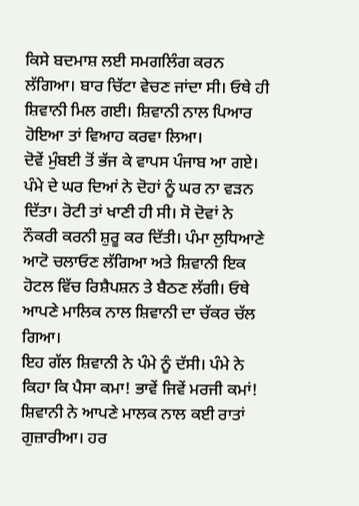ਕਿਸੇ ਬਦਮਾਸ਼ ਲਈ ਸਮਗਲਿੰਗ ਕਰਨ ਲੱਗਿਆ। ਬਾਰ ਚਿੱਟਾ ਵੇਚਣ ਜਾਂਦਾ ਸੀ। ਓਥੇ ਹੀ ਸ਼ਿਵਾਨੀ ਮਿਲ ਗਈ। ਸ਼ਿਵਾਨੀ ਨਾਲ ਪਿਆਰ ਹੋਇਆ ਤਾਂ ਵਿਆਹ ਕਰਵਾ ਲਿਆ।
ਦੋਵੇਂ ਮੁੰਬਈ ਤੋਂ ਭੱਜ ਕੇ ਵਾਪਸ ਪੰਜਾਬ ਆ ਗਏ। ਪੰਮੇ ਦੇ ਘਰ ਦਿਆਂ ਨੇ ਦੋਹਾਂ ਨੂੰ ਘਰ ਨਾ ਵੜਨ ਦਿੱਤਾ। ਰੋਟੀ ਤਾਂ ਖਾਣੀ ਹੀ ਸੀ। ਸੋ ਦੋਵਾਂ ਨੇ ਨੌਕਰੀ ਕਰਨੀ ਸ਼ੁਰੂ ਕਰ ਦਿੱਤੀ। ਪੰਮਾ ਲੁਧਿਆਣੇ ਆਟੋ ਚਲਾਓਣ ਲੱਗਿਆ ਅਤੇ ਸ਼ਿਵਾਨੀ ਇਕ ਹੋਟਲ ਵਿੱਚ ਰਿਸ਼ੈਪਸ਼ਨ ਤੇ ਬੈਠਣ ਲੱਗੀ। ਓਥੇ ਆਪਣੇ ਮਾਲਿਕ ਨਾਲ ਸ਼ਿਵਾਨੀ ਦਾ ਚੱਕਰ ਚੱਲ ਗਿਆ।
ਇਹ ਗੱਲ ਸ਼ਿਵਾਨੀ ਨੇ ਪੰਮੇ ਨੂੰ ਦੱਸੀ। ਪੰਮੇ ਨੇ ਕਿਹਾ ਕਿ ਪੈਸਾ ਕਮਾ! ਭਾਵੇਂ ਜਿਵੇਂ ਮਰਜੀ ਕਮਾਂ!
ਸ਼ਿਵਾਨੀ ਨੇ ਆਪਣੇ ਮਾਲਕ ਨਾਲ ਕਈ ਰਾਤਾਂ ਗੁਜ਼ਾਰੀਆ। ਹਰ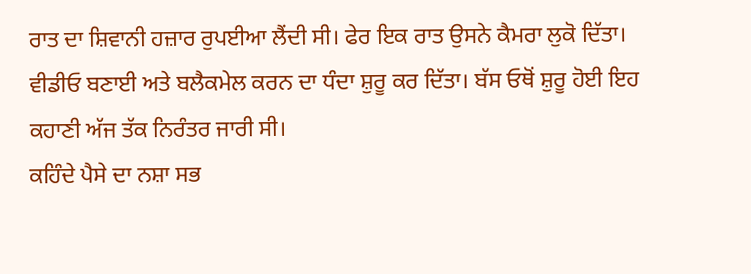ਰਾਤ ਦਾ ਸ਼ਿਵਾਨੀ ਹਜ਼ਾਰ ਰੁਪਈਆ ਲੈਂਦੀ ਸੀ। ਫੇਰ ਇਕ ਰਾਤ ਉਸਨੇ ਕੈਮਰਾ ਲੁਕੋ ਦਿੱਤਾ। ਵੀਡੀਓ ਬਣਾਈ ਅਤੇ ਬਲੈਕਮੇਲ ਕਰਨ ਦਾ ਧੰਦਾ ਸ਼ੁਰੂ ਕਰ ਦਿੱਤਾ। ਬੱਸ ਓਥੋਂ ਸ਼ੁਰੂ ਹੋਈ ਇਹ ਕਹਾਣੀ ਅੱਜ ਤੱਕ ਨਿਰੰਤਰ ਜਾਰੀ ਸੀ।
ਕਹਿੰਦੇ ਪੈਸੇ ਦਾ ਨਸ਼ਾ ਸਭ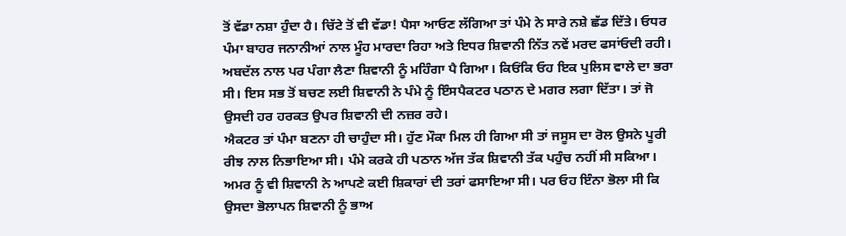ਤੋਂ ਵੱਡਾ ਨਸ਼ਾ ਹੁੰਦਾ ਹੈ। ਚਿੱਟੇ ਤੋਂ ਵੀ ਵੱਡਾ! ਪੈਸਾ ਆਓਣ ਲੱਗਿਆ ਤਾਂ ਪੰਮੇ ਨੇ ਸਾਰੇ ਨਸ਼ੇ ਛੱਡ ਦਿੱਤੇ। ਓਧਰ ਪੰਮਾ ਬਾਹਰ ਜਨਾਨੀਆਂ ਨਾਲ ਮੂੰਹ ਮਾਰਦਾ ਰਿਹਾ ਅਤੇ ਇਧਰ ਸ਼ਿਵਾਨੀ ਨਿੱਤ ਨਵੇਂ ਮਰਦ ਫਸਾਂਓਦੀ ਰਹੀ।
ਅਬਦੱਲ ਨਾਲ ਪਰ ਪੰਗਾ ਲੈਣਾ ਸ਼ਿਵਾਨੀ ਨੂੰ ਮਹਿੰਗਾ ਪੈ ਗਿਆ। ਕਿਓਂਕਿ ਓਹ ਇਕ ਪੁਲਿਸ ਵਾਲੇ ਦਾ ਭਰਾ ਸੀ। ਇਸ ਸਭ ਤੋਂ ਬਚਣ ਲਈ ਸ਼ਿਵਾਨੀ ਨੇ ਪੰਮੇ ਨੂੰ ਇੰਸਪੈਕਟਰ ਪਠਾਨ ਦੇ ਮਗਰ ਲਗਾ ਦਿੱਤਾ। ਤਾਂ ਜੋ ਉਸਦੀ ਹਰ ਹਰਕਤ ਉਪਰ ਸ਼ਿਵਾਨੀ ਦੀ ਨਜ਼ਰ ਰਹੇ।
ਐਕਟਰ ਤਾਂ ਪੰਮਾ ਬਣਨਾ ਹੀ ਚਾਹੁੰਦਾ ਸੀ। ਹੁੱਣ ਮੌਕਾ ਮਿਲ ਹੀ ਗਿਆ ਸੀ ਤਾਂ ਜਸੂਸ ਦਾ ਰੋਲ ਉਸਨੇ ਪੂਰੀ ਰੀਝ ਨਾਲ ਨਿਭਾਇਆ ਸੀ। ਪੰਮੇ ਕਰਕੇ ਹੀ ਪਠਾਨ ਅੱਜ ਤੱਕ ਸ਼ਿਵਾਨੀ ਤੱਕ ਪਹੁੰਚ ਨਹੀਂ ਸੀ ਸਕਿਆ।
ਅਮਰ ਨੂੰ ਵੀ ਸ਼ਿਵਾਨੀ ਨੇ ਆਪਣੇ ਕਈ ਸ਼ਿਕਾਰਾਂ ਦੀ ਤਰਾਂ ਫਸਾਇਆ ਸੀ। ਪਰ ਓਹ ਇੰਨਾ ਭੋਲਾ ਸੀ ਕਿ ਉਸਦਾ ਭੋਲਾਪਨ ਸ਼ਿਵਾਨੀ ਨੂੰ ਭਾਅ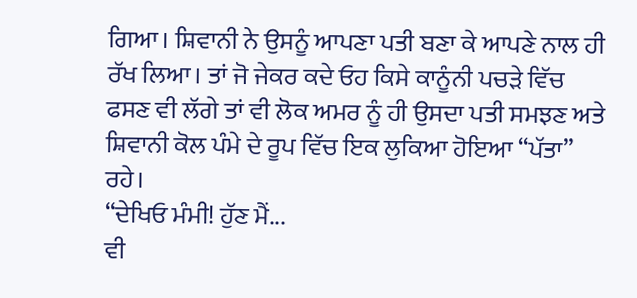ਗਿਆ। ਸ਼ਿਵਾਨੀ ਨੇ ਉਸਨੂੰ ਆਪਣਾ ਪਤੀ ਬਣਾ ਕੇ ਆਪਣੇ ਨਾਲ ਹੀ ਰੱਖ ਲਿਆ। ਤਾਂ ਜੋ ਜੇਕਰ ਕਦੇ ਓਹ ਕਿਸੇ ਕਾਨੂੰਨੀ ਪਚੜੇ ਵਿੱਚ ਫਸਣ ਵੀ ਲੱਗੇ ਤਾਂ ਵੀ ਲੋਕ ਅਮਰ ਨੂੰ ਹੀ ਉਸਦਾ ਪਤੀ ਸਮਝਣ ਅਤੇ ਸ਼ਿਵਾਨੀ ਕੋਲ ਪੰਮੇ ਦੇ ਰੂਪ ਵਿੱਚ ਇਕ ਲੁਕਿਆ ਹੋਇਆ “ਪੱਤਾ” ਰਹੇ।
“ਦੇਖਿਓ ਮੰਮੀ! ਹੁੱਣ ਮੈਂ...
ਵੀ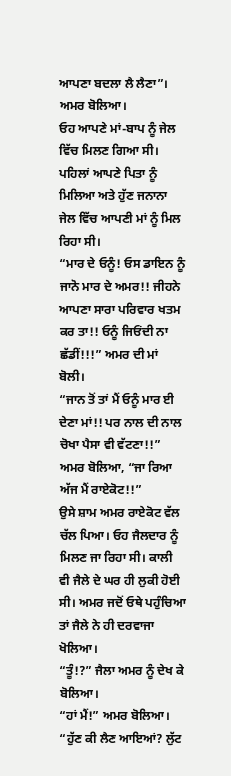ਆਪਣਾ ਬਦਲਾ ਲੈ ਲੈਣਾ”। ਅਮਰ ਬੋਲਿਆ।
ਓਹ ਆਪਣੇ ਮਾਂ-ਬਾਪ ਨੂੰ ਜੇਲ ਵਿੱਚ ਮਿਲਣ ਗਿਆ ਸੀ। ਪਹਿਲਾਂ ਆਪਣੇ ਪਿਤਾ ਨੂੰ ਮਿਲਿਆ ਅਤੇ ਹੁੱਣ ਜਨਾਨਾ ਜੇਲ ਵਿੱਚ ਆਪਣੀ ਮਾਂ ਨੂੰ ਮਿਲ ਰਿਹਾ ਸੀ।
“ਮਾਰ ਦੇ ਓਨੂੰ! ਓਸ ਡਾਇਨ ਨੂੰ ਜਾਨੋ ਮਾਰ ਦੇ ਅਮਰ!! ਜੀਹਨੇ ਆਪਣਾ ਸਾਰਾ ਪਰਿਵਾਰ ਖਤਮ ਕਰ ਤਾ!! ਓਨੂੰ ਜਿਓਂਦੀ ਨਾ ਛੱਡੀਂ!!!” ਅਮਰ ਦੀ ਮਾਂ ਬੋਲੀ।
“ਜਾਨ ਤੋਂ ਤਾਂ ਮੈਂ ਓਨੂੰ ਮਾਰ ਈ ਦੇਣਾ ਮਾਂ!! ਪਰ ਨਾਲ ਦੀ ਨਾਲ ਚੋਖਾ ਪੈਸਾ ਵੀ ਵੱਟਣਾ!!” ਅਮਰ ਬੋਲਿਆ, “ਜਾ ਰਿਆ ਅੱਜ ਮੈਂ ਰਾਏਕੋਟ!!”
ਉਸੇ ਸ਼ਾਮ ਅਮਰ ਰਾਏਕੋਟ ਵੱਲ ਚੱਲ ਪਿਆ। ਓਹ ਜੈਲਦਾਰ ਨੂੰ ਮਿਲਣ ਜਾ ਰਿਹਾ ਸੀ। ਕਾਲੀ ਵੀ ਜੈਲੇ ਦੇ ਘਰ ਹੀ ਲੁਕੀ ਹੋਈ ਸੀ। ਅਮਰ ਜਦੋਂ ਓਥੇ ਪਹੁੰਚਿਆ ਤਾਂ ਜੈਲੇ ਨੇ ਹੀ ਦਰਵਾਜਾ ਖੋਲਿਆ।
“ਤੂੰ!?” ਜੈਲਾ ਅਮਰ ਨੂੰ ਦੇਖ ਕੇ ਬੋਲਿਆ।
“ਹਾਂ ਮੈਂ!” ਅਮਰ ਬੋਲਿਆ।
“ਹੁੱਣ ਕੀ ਲੈਣ ਆਇਆਂ? ਲੁੱਟ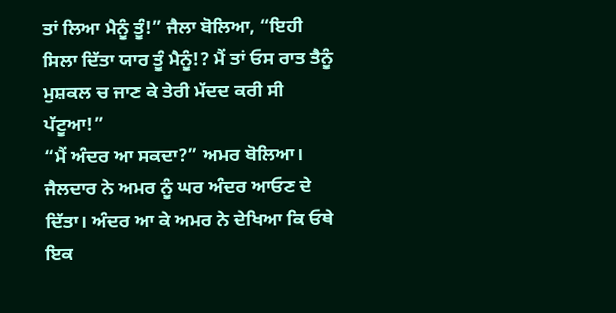ਤਾਂ ਲਿਆ ਮੈਨੂੰ ਤੂੰ!” ਜੈਲਾ ਬੋਲਿਆ, “ਇਹੀ ਸਿਲਾ ਦਿੱਤਾ ਯਾਰ ਤੂੰ ਮੈਨੂੰ!? ਮੈਂ ਤਾਂ ਓਸ ਰਾਤ ਤੈਨੂੰ ਮੁਸ਼ਕਲ ਚ ਜਾਣ ਕੇ ਤੇਰੀ ਮੱਦਦ ਕਰੀ ਸੀ ਪੱਟੂਆ!”
“ਮੈਂ ਅੰਦਰ ਆ ਸਕਦਾ?” ਅਮਰ ਬੋਲਿਆ।
ਜੈਲਦਾਰ ਨੇ ਅਮਰ ਨੂੰ ਘਰ ਅੰਦਰ ਆਓਣ ਦੇ ਦਿੱਤਾ। ਅੰਦਰ ਆ ਕੇ ਅਮਰ ਨੇ ਦੇਖਿਆ ਕਿ ਓਥੇ ਇਕ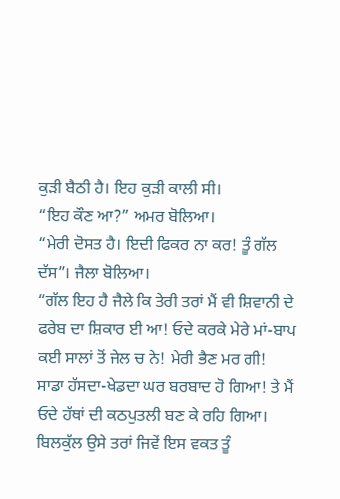ਕੁੜੀ ਬੈਠੀ ਹੈ। ਇਹ ਕੁੜੀ ਕਾਲੀ ਸੀ।
“ਇਹ ਕੌਣ ਆ?” ਅਮਰ ਬੋਲਿਆ।
“ਮੇਰੀ ਦੋਸਤ ਹੈ। ਇਦੀ ਫਿਕਰ ਨਾ ਕਰ! ਤੂੰ ਗੱਲ ਦੱਸ”। ਜੈਲਾ ਬੋਲਿਆ।
“ਗੱਲ ਇਹ ਹੈ ਜੈਲੇ ਕਿ ਤੇਰੀ ਤਰਾਂ ਮੈਂ ਵੀ ਸ਼ਿਵਾਨੀ ਦੇ ਫਰੇਬ ਦਾ ਸ਼ਿਕਾਰ ਈ ਆ! ਓਦੇ ਕਰਕੇ ਮੇਰੇ ਮਾਂ-ਬਾਪ ਕਈ ਸਾਲਾਂ ਤੋਂ ਜੇਲ ਚ ਨੇ! ਮੇਰੀ ਭੈਣ ਮਰ ਗੀ! ਸਾਡਾ ਹੱਸਦਾ-ਖੇਡਦਾ ਘਰ ਬਰਬਾਦ ਹੋ ਗਿਆ! ਤੇ ਮੈਂ ਓਦੇ ਹੱਥਾਂ ਦੀ ਕਠਪੁਤਲੀ ਬਣ ਕੇ ਰਹਿ ਗਿਆ। ਬਿਲਕੁੱਲ ਉਸੇ ਤਰਾਂ ਜਿਵੇਂ ਇਸ ਵਕਤ ਤੂੰ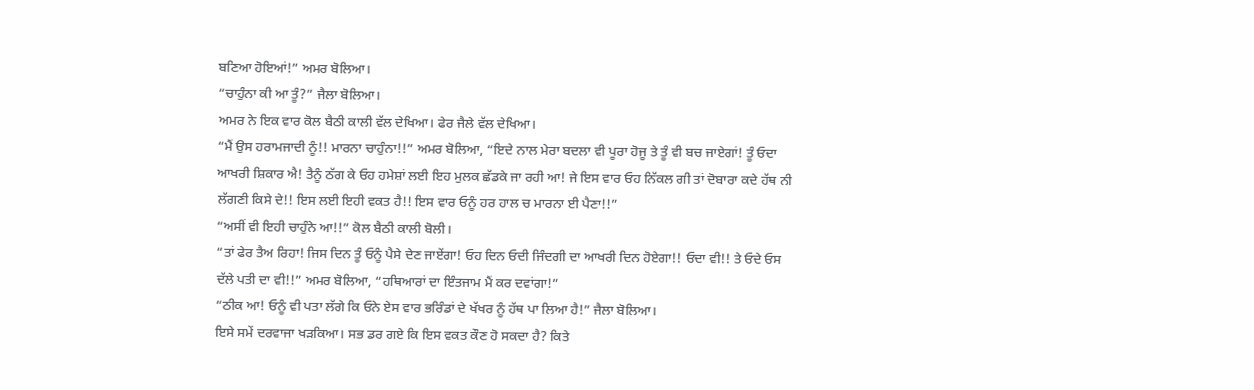ਬਣਿਆ ਹੋਇਆਂ!” ਅਮਰ ਬੋਲਿਆ।
“ਚਾਹੁੰਨਾ ਕੀ ਆ ਤੂੰ?” ਜੈਲਾ ਬੋਲਿਆ।
ਅਮਰ ਨੇ ਇਕ ਵਾਰ ਕੋਲ ਬੈਠੀ ਕਾਲੀ ਵੱਲ ਦੇਖਿਆ। ਫੇਰ ਜੈਲੇ ਵੱਲ ਦੇਖਿਆ।
“ਮੈਂ ਉਸ ਹਰਾਮਜਾਦੀ ਨੂੰ!! ਮਾਰਨਾ ਚਾਹੁੰਨਾ!!” ਅਮਰ ਬੋਲਿਆ, “ਇਦੇ ਨਾਲ ਮੇਰਾ ਬਦਲਾ ਵੀ ਪੂਰਾ ਹੋਜੂ ਤੇ ਤੂੰ ਵੀ ਬਚ ਜਾਏਗਾਂ! ਤੂੰ ਓਦਾ ਆਖਰੀ ਸ਼ਿਕਾਰ ਐ! ਤੈਨੂੰ ਠੱਗ ਕੇ ਓਹ ਹਮੇਸ਼ਾਂ ਲਈ ਇਹ ਮੁਲਕ ਛੱਡਕੇ ਜਾ ਰਹੀ ਆ! ਜੇ ਇਸ ਵਾਰ ਓਹ ਨਿੱਕਲ ਗੀ ਤਾਂ ਦੋਬਾਰਾ ਕਦੇ ਹੱਥ ਨੀ ਲੱਗਣੀ ਕਿਸੇ ਦੇ!! ਇਸ ਲਈ ਇਹੀ ਵਕਤ ਹੈ!! ਇਸ ਵਾਰ ਓਨੂੰ ਹਰ ਹਾਲ ਚ ਮਾਰਨਾ ਈ ਪੈਣਾ!!”
“ਅਸੀਂ ਵੀ ਇਹੀ ਚਾਹੁੰਨੇ ਆ!!” ਕੋਲ ਬੈਠੀ ਕਾਲੀ ਬੋਲੀ।
“ਤਾਂ ਫੇਰ ਤੈਅ ਰਿਹਾ! ਜਿਸ ਦਿਨ ਤੂੰ ਓਨੂੰ ਪੈਸੇ ਦੇਣ ਜਾਏਂਗਾ! ਓਹ ਦਿਨ ਓਦੀ ਜਿੰਦਗੀ ਦਾ ਆਖਰੀ ਦਿਨ ਹੋਏਗਾ!! ਓਦਾ ਵੀ!! ਤੇ ਓਦੇ ਓਸ ਦੱਲੇ ਪਤੀ ਦਾ ਵੀ!!” ਅਮਰ ਬੋਲਿਆ, “ਹਥਿਆਰਾਂ ਦਾ ਇੰਤਜਾਮ ਮੈਂ ਕਰ ਦਵਾਂਗਾ!”
“ਠੀਕ ਆ! ਓਨੂੰ ਵੀ ਪਤਾ ਲੱਗੇ ਕਿ ਓਨੇ ਏਸ ਵਾਰ ਭਰਿੰਡਾਂ ਦੇ ਖੱਖਰ ਨੂੰ ਹੱਥ ਪਾ ਲਿਆ ਹੈ!” ਜੈਲਾ ਬੋਲਿਆ।
ਇਸੇ ਸਮੇਂ ਦਰਵਾਜਾ ਖੜਕਿਆ। ਸਭ ਡਰ ਗਏ ਕਿ ਇਸ ਵਕਤ ਕੌਣ ਹੋ ਸਕਦਾ ਹੈ? ਕਿਤੇ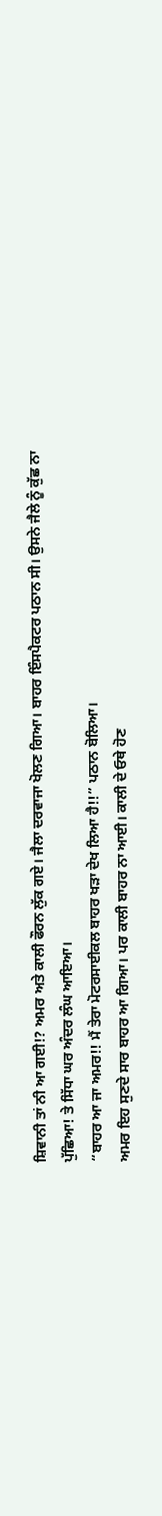ਸ਼ਿਵਾਨੀ ਤਾਂ ਨੀ ਆ ਗਈ!? ਅਮਰ ਅਤੇ ਕਾਲੀ ਫੌਰਨ ਲੁੱਕ ਗਏ। ਜੈਲਾ ਦਰਵਾਜਾ ਖੋਲਣ ਗਿਆ। ਬਾਹਰ ਇੰਸਪੈਕਟਰ ਪਠਾਨ ਸੀ। ਉਸਨੇ ਜੈਲੇ ਨੂੰ ਕੁੱਛ ਨਾ ਪੁੱਛਿਆ! ਤੇ ਸਿੱਧਾ ਘਰ ਅੰਦਰ ਲੰਘ ਆਇਆ।
“ਬਾਹਰ ਆ ਜਾ ਅਮਰ!! ਮੈਂ ਤੇਰਾ ਮੋਟਰਸਾਈਕਲ ਬਾਹਰ ਖੜਾ ਦੇਖ ਲਿਆ ਹੈ!!” ਪਠਾਨ ਬੋਲਿਆ।
ਅਮਰ ਇਹ ਸੁਣਦੇ ਸਾਰ ਬਾਹਰ ਆ ਗਿਆ। ਪਰ ਕਾਲੀ ਬਾਹਰ ਨਾ ਆਈ। ਕਾਲੀ ਦੇ ਓਥੇ ਹੋਣ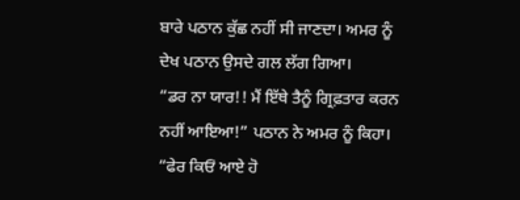ਬਾਰੇ ਪਠਾਨ ਕੁੱਛ ਨਹੀਂ ਸੀ ਜਾਣਦਾ। ਅਮਰ ਨੂੰ ਦੇਖ ਪਠਾਨ ਉਸਦੇ ਗਲ ਲੱਗ ਗਿਆ।
“ਡਰ ਨਾ ਯਾਰ!! ਮੈਂ ਇੱਥੇ ਤੈਨੂੰ ਗ੍ਰਿਫ਼ਤਾਰ ਕਰਨ ਨਹੀਂ ਆਇਆ!” ਪਠਾਨ ਨੇ ਅਮਰ ਨੂੰ ਕਿਹਾ।
“ਫੇਰ ਕਿਓਂ ਆਏ ਹੋ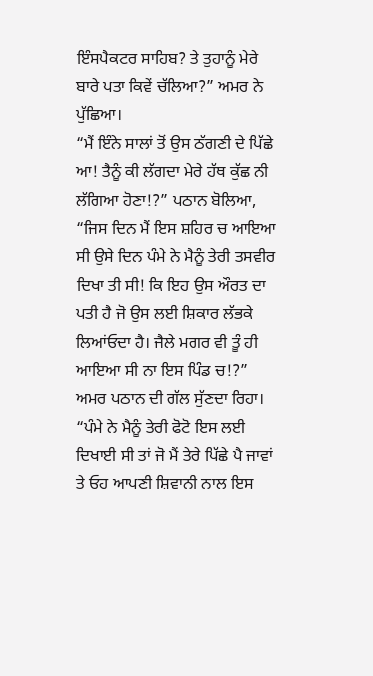ਇੰਸਪੈਕਟਰ ਸਾਹਿਬ? ਤੇ ਤੁਹਾਨੂੰ ਮੇਰੇ ਬਾਰੇ ਪਤਾ ਕਿਵੇਂ ਚੱਲਿਆ?” ਅਮਰ ਨੇ ਪੁੱਛਿਆ।
“ਮੈਂ ਇੰਨੇ ਸਾਲਾਂ ਤੋਂ ਉਸ ਠੱਗਣੀ ਦੇ ਪਿੱਛੇ ਆ! ਤੈਨੂੰ ਕੀ ਲੱਗਦਾ ਮੇਰੇ ਹੱਥ ਕੁੱਛ ਨੀ ਲੱਗਿਆ ਹੋਣਾ!?” ਪਠਾਨ ਬੋਲਿਆ, “ਜਿਸ ਦਿਨ ਮੈਂ ਇਸ ਸ਼ਹਿਰ ਚ ਆਇਆ ਸੀ ਉਸੇ ਦਿਨ ਪੰਮੇ ਨੇ ਮੈਨੂੰ ਤੇਰੀ ਤਸਵੀਰ ਦਿਖਾ ਤੀ ਸੀ! ਕਿ ਇਹ ਉਸ ਔਰਤ ਦਾ ਪਤੀ ਹੈ ਜੋ ਉਸ ਲਈ ਸ਼ਿਕਾਰ ਲੱਭਕੇ ਲਿਆਂਓਦਾ ਹੈ। ਜੈਲੇ ਮਗਰ ਵੀ ਤੂੰ ਹੀ ਆਇਆ ਸੀ ਨਾ ਇਸ ਪਿੰਡ ਚ!?”
ਅਮਰ ਪਠਾਨ ਦੀ ਗੱਲ ਸੁੱਣਦਾ ਰਿਹਾ।
“ਪੰਮੇ ਨੇ ਮੈਨੂੰ ਤੇਰੀ ਫੋਟੋ ਇਸ ਲਈ ਦਿਖਾਈ ਸੀ ਤਾਂ ਜੋ ਮੈਂ ਤੇਰੇ ਪਿੱਛੇ ਪੈ ਜਾਵਾਂ ਤੇ ਓਹ ਆਪਣੀ ਸ਼ਿਵਾਨੀ ਨਾਲ ਇਸ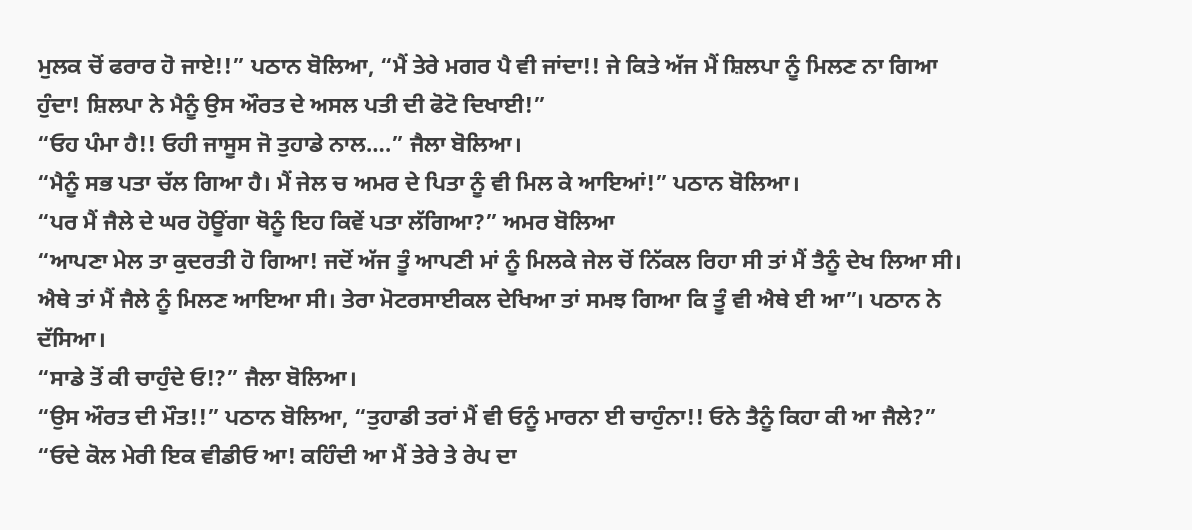ਮੁਲਕ ਚੋਂ ਫਰਾਰ ਹੋ ਜਾਏ!!” ਪਠਾਨ ਬੋਲਿਆ, “ਮੈਂ ਤੇਰੇ ਮਗਰ ਪੈ ਵੀ ਜਾਂਦਾ!! ਜੇ ਕਿਤੇ ਅੱਜ ਮੈਂ ਸ਼ਿਲਪਾ ਨੂੰ ਮਿਲਣ ਨਾ ਗਿਆ ਹੁੰਦਾ! ਸ਼ਿਲਪਾ ਨੇ ਮੈਨੂੰ ਉਸ ਔਰਤ ਦੇ ਅਸਲ ਪਤੀ ਦੀ ਫੋਟੋ ਦਿਖਾਈ!”
“ਓਹ ਪੰਮਾ ਹੈ!! ਓਹੀ ਜਾਸੂਸ ਜੋ ਤੁਹਾਡੇ ਨਾਲ….” ਜੈਲਾ ਬੋਲਿਆ।
“ਮੈਨੂੰ ਸਭ ਪਤਾ ਚੱਲ ਗਿਆ ਹੈ। ਮੈਂ ਜੇਲ ਚ ਅਮਰ ਦੇ ਪਿਤਾ ਨੂੰ ਵੀ ਮਿਲ ਕੇ ਆਇਆਂ!” ਪਠਾਨ ਬੋਲਿਆ।
“ਪਰ ਮੈਂ ਜੈਲੇ ਦੇ ਘਰ ਹੋਊਂਗਾ ਥੋਨੂੰ ਇਹ ਕਿਵੇਂ ਪਤਾ ਲੱਗਿਆ?” ਅਮਰ ਬੋਲਿਆ
“ਆਪਣਾ ਮੇਲ ਤਾ ਕੁਦਰਤੀ ਹੋ ਗਿਆ! ਜਦੋਂ ਅੱਜ ਤੂੰ ਆਪਣੀ ਮਾਂ ਨੂੰ ਮਿਲਕੇ ਜੇਲ ਚੋਂ ਨਿੱਕਲ ਰਿਹਾ ਸੀ ਤਾਂ ਮੈਂ ਤੈਨੂੰ ਦੇਖ ਲਿਆ ਸੀ। ਐਥੇ ਤਾਂ ਮੈਂ ਜੈਲੇ ਨੂੰ ਮਿਲਣ ਆਇਆ ਸੀ। ਤੇਰਾ ਮੋਟਰਸਾਈਕਲ ਦੇਖਿਆ ਤਾਂ ਸਮਝ ਗਿਆ ਕਿ ਤੂੰ ਵੀ ਐਥੇ ਈ ਆ”। ਪਠਾਨ ਨੇ ਦੱਸਿਆ।
“ਸਾਡੇ ਤੋਂ ਕੀ ਚਾਹੁੰਦੇ ਓ!?” ਜੈਲਾ ਬੋਲਿਆ।
“ਉਸ ਔਰਤ ਦੀ ਮੌਤ!!” ਪਠਾਨ ਬੋਲਿਆ, “ਤੁਹਾਡੀ ਤਰਾਂ ਮੈਂ ਵੀ ਓਨੂੰ ਮਾਰਨਾ ਈ ਚਾਹੁੰਨਾ!! ਓਨੇ ਤੈਨੂੰ ਕਿਹਾ ਕੀ ਆ ਜੈਲੇ?”
“ਓਦੇ ਕੋਲ ਮੇਰੀ ਇਕ ਵੀਡੀਓ ਆ! ਕਹਿੰਦੀ ਆ ਮੈਂ ਤੇਰੇ ਤੇ ਰੇਪ ਦਾ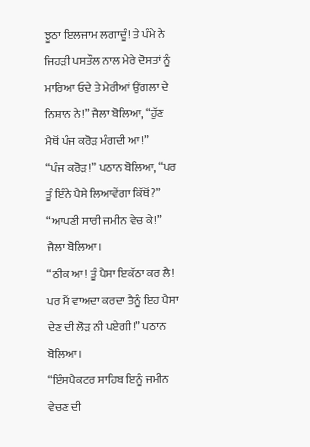ਝੂਠਾ ਇਲਜਾਮ ਲਗਾਦੂੰ! ਤੇ ਪੰਮੇ ਨੇ ਜਿਹੜੀ ਪਸਤੌਲ ਨਾਲ ਮੇਰੇ ਦੋਸਤਾਂ ਨੂੰ ਮਾਰਿਆ ਓਦੇ ਤੇ ਮੇਰੀਆਂ ਉਂਗਲਾ ਦੇ ਨਿਸ਼ਾਨ ਨੇ!” ਜੈਲਾ ਬੋਲਿਆ, “ਹੁੱਣ ਮੈਥੋਂ ਪੰਜ ਕਰੋੜ ਮੰਗਦੀ ਆ!”
“ਪੰਜ ਕਰੋੜ!” ਪਠਾਨ ਬੋਲਿਆ, “ਪਰ ਤੂੰ ਇੰਨੇ ਪੈਸੇ ਲਿਆਵੇਂਗਾ ਕਿੱਥੋਂ?”
“ਆਪਣੀ ਸਾਰੀ ਜਮੀਨ ਵੇਚ ਕੇ!” ਜੈਲਾ ਬੋਲਿਆ।
“ਠੀਕ ਆ! ਤੂੰ ਪੈਸਾ ਇਕੱਠਾ ਕਰ ਲੈ! ਪਰ ਮੈਂ ਵਾਅਦਾ ਕਰਦਾ ਤੈਨੂੰ ਇਹ ਪੈਸਾ ਦੇਣ ਦੀ ਲੋੜ ਨੀ ਪਏਗੀ!” ਪਠਾਨ ਬੋਲਿਆ।
“ਇੰਸਪੈਕਟਰ ਸਾਹਿਬ ਇਨੂੰ ਜਮੀਨ ਵੇਚਣ ਦੀ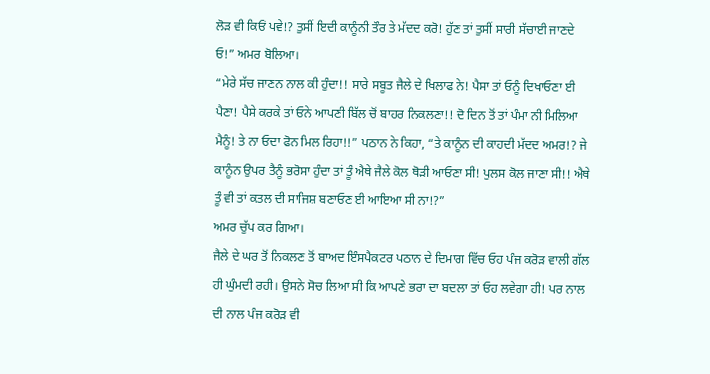ਲੋੜ ਵੀ ਕਿਓਂ ਪਵੇ!? ਤੁਸੀਂ ਇਦੀ ਕਾਨੂੰਨੀ ਤੌਰ ਤੇ ਮੱਦਦ ਕਰੋ! ਹੁੱਣ ਤਾਂ ਤੁਸੀਂ ਸਾਰੀ ਸੱਚਾਈ ਜਾਣਦੇ ਓ!” ਅਮਰ ਬੋਲਿਆ।
“ਮੇਰੇ ਸੱਚ ਜਾਣਨ ਨਾਲ ਕੀ ਹੁੰਦਾ!! ਸਾਰੇ ਸਬੂਤ ਜੈਲੇ ਦੇ ਖਿਲਾਫ ਨੇ! ਪੈਸਾ ਤਾਂ ਓਨੂੰ ਦਿਖਾਓਣਾ ਈ ਪੈਣਾ! ਪੈਸੇ ਕਰਕੇ ਤਾਂ ਓਨੇ ਆਪਣੀ ਬਿੱਲ ਚੋਂ ਬਾਹਰ ਨਿਕਲਣਾ!! ਦੋ ਦਿਨ ਤੋਂ ਤਾਂ ਪੰਮਾ ਨੀ ਮਿਲਿਆ ਮੈਨੂੰ! ਤੇ ਨਾ ਓਦਾ ਫੋਨ ਮਿਲ ਰਿਹਾ!!” ਪਠਾਨ ਨੇ ਕਿਹਾ, “ਤੇ ਕਾਨੂੰਨ ਦੀ ਕਾਹਦੀ ਮੱਦਦ ਅਮਰ!? ਜੇ ਕਾਨੂੰਨ ਉਪਰ ਤੈਨੂੰ ਭਰੋਸਾ ਹੁੰਦਾ ਤਾਂ ਤੂੰ ਐਥੇ ਜੈਲੇ ਕੋਲ ਥੋੜੀ ਆਓਣਾ ਸੀ! ਪੁਲਸ ਕੋਲ ਜਾਣਾ ਸੀ!! ਐਥੇ ਤੂੰ ਵੀ ਤਾਂ ਕਤਲ ਦੀ ਸਾਜਿਸ਼ ਬਣਾਓਣ ਈ ਆਇਆ ਸੀ ਨਾ!?”
ਅਮਰ ਚੁੱਪ ਕਰ ਗਿਆ।
ਜੈਲੇ ਦੇ ਘਰ ਤੋਂ ਨਿਕਲਣ ਤੋਂ ਬਾਅਦ ਇੰਸਪੈਕਟਰ ਪਠਾਨ ਦੇ ਦਿਮਾਗ ਵਿੱਚ ਓਹ ਪੰਜ ਕਰੋੜ ਵਾਲੀ ਗੱਲ ਹੀ ਘੁੰਮਦੀ ਰਹੀ। ਉਸਨੇ ਸੋਚ ਲਿਆ ਸੀ ਕਿ ਆਪਣੇ ਭਰਾ ਦਾ ਬਦਲਾ ਤਾਂ ਓਹ ਲਵੇਗਾ ਹੀ! ਪਰ ਨਾਲ ਦੀ ਨਾਲ ਪੰਜ ਕਰੋੜ ਵੀ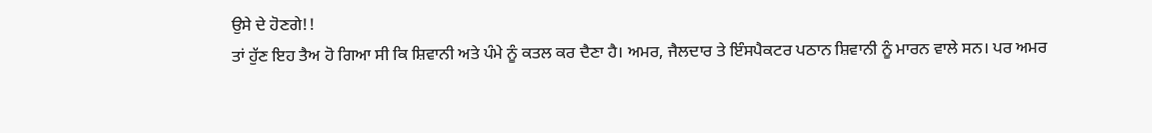ਉਸੇ ਦੇ ਹੋਣਗੇ!!
ਤਾਂ ਹੁੱਣ ਇਹ ਤੈਅ ਹੋ ਗਿਆ ਸੀ ਕਿ ਸ਼ਿਵਾਨੀ ਅਤੇ ਪੰਮੇ ਨੂੰ ਕਤਲ ਕਰ ਦੈਣਾ ਹੈ। ਅਮਰ, ਜੈਲਦਾਰ ਤੇ ਇੰਸਪੈਕਟਰ ਪਠਾਨ ਸ਼ਿਵਾਨੀ ਨੂੰ ਮਾਰਨ ਵਾਲੇ ਸਨ। ਪਰ ਅਮਰ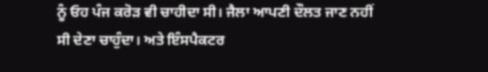ਨੂੰ ਓਹ ਪੰਜ ਕਰੋੜ ਵੀ ਚਾਹੀਦਾ ਸੀ। ਜੈਲਾ ਆਪਣੀ ਦੌਲਤ ਜਾਣ ਨਹੀਂ ਸੀ ਦੇਣਾ ਚਾਹੁੰਦਾ। ਅਤੇ ਇੰਸਪੈਕਟਰ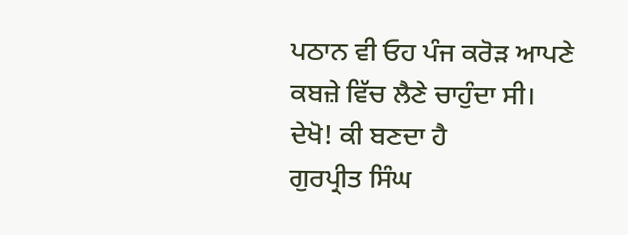ਪਠਾਨ ਵੀ ਓਹ ਪੰਜ ਕਰੋੜ ਆਪਣੇ ਕਬਜ਼ੇ ਵਿੱਚ ਲੈਣੇ ਚਾਹੁੰਦਾ ਸੀ।
ਦੇਖੋ! ਕੀ ਬਣਦਾ ਹੈ
ਗੁਰਪ੍ਰੀਤ ਸਿੰਘ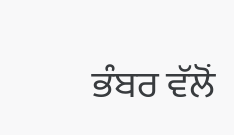ਭੰਬਰ ਵੱਲੋਂ